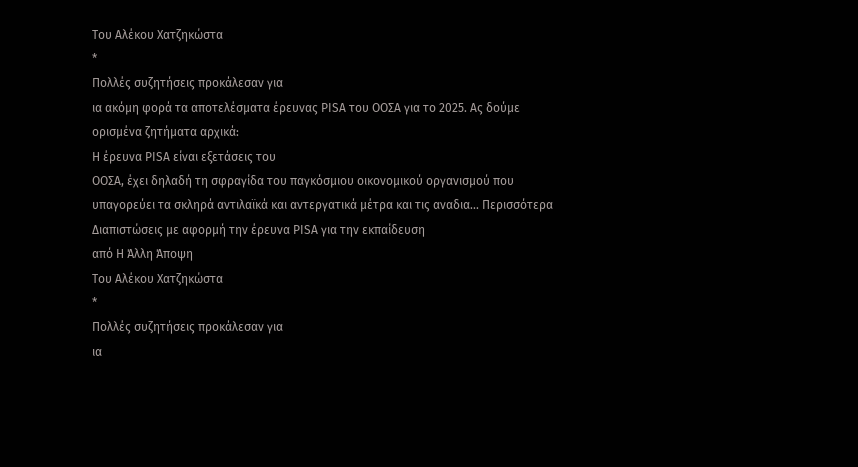Του Αλέκου Χατζηκώστα
*
Πολλές συζητήσεις προκάλεσαν για
ια ακόμη φορά τα αποτελέσματα έρευνας PISA του ΟΟΣΑ για το 2025. Ας δούμε
ορισμένα ζητήματα αρχικά:
Η έρευνα PISA είναι εξετάσεις του
ΟΟΣΑ, έχει δηλαδή τη σφραγίδα του παγκόσμιου οικονομικού οργανισμού που
υπαγορεύει τα σκληρά αντιλαϊκά και αντεργατικά μέτρα και τις αναδια... Περισσότερα
Διαπιστώσεις με αφορμή την έρευνα PISA για την εκπαίδευση
από Η Άλλη Άποψη
Του Αλέκου Χατζηκώστα
*
Πολλές συζητήσεις προκάλεσαν για
ια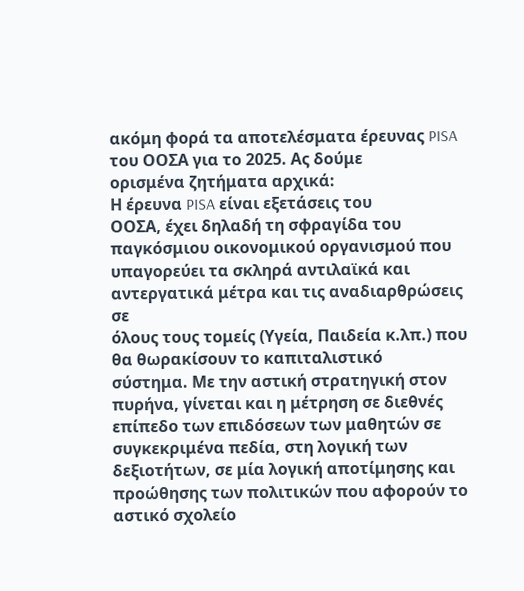ακόμη φορά τα αποτελέσματα έρευνας PISA του ΟΟΣΑ για το 2025. Ας δούμε
ορισμένα ζητήματα αρχικά:
Η έρευνα PISA είναι εξετάσεις του
ΟΟΣΑ, έχει δηλαδή τη σφραγίδα του παγκόσμιου οικονομικού οργανισμού που
υπαγορεύει τα σκληρά αντιλαϊκά και αντεργατικά μέτρα και τις αναδιαρθρώσεις σε
όλους τους τομείς (Υγεία, Παιδεία κ.λπ.) που θα θωρακίσουν το καπιταλιστικό
σύστημα. Με την αστική στρατηγική στον πυρήνα, γίνεται και η μέτρηση σε διεθνές
επίπεδο των επιδόσεων των μαθητών σε συγκεκριμένα πεδία, στη λογική των
δεξιοτήτων, σε μία λογική αποτίμησης και προώθησης των πολιτικών που αφορούν το
αστικό σχολείο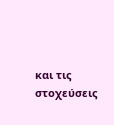και τις στοχεύσεις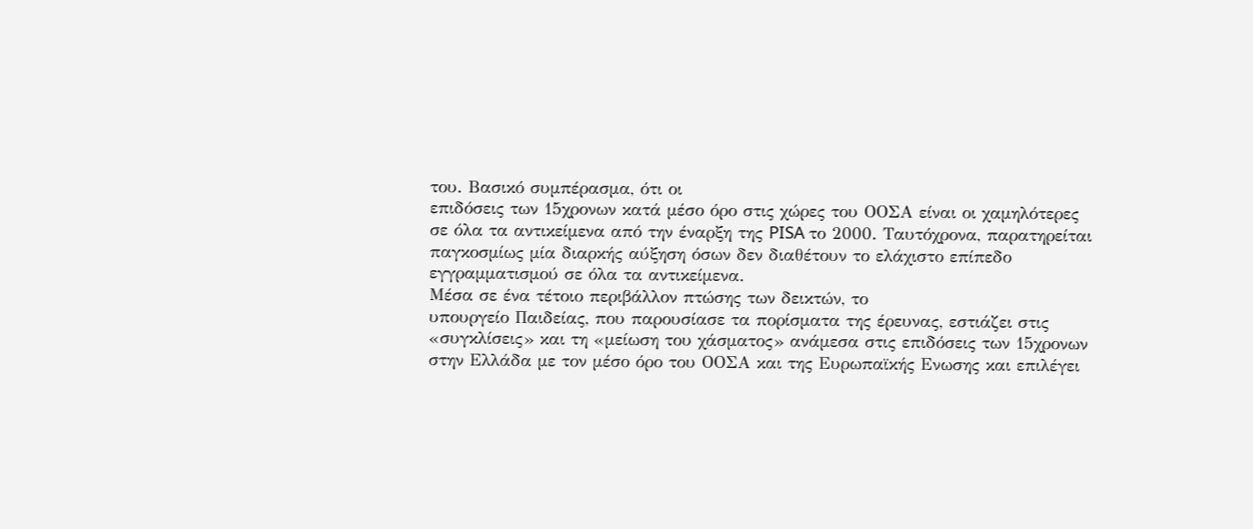του. Βασικό συμπέρασμα, ότι οι
επιδόσεις των 15χρονων κατά μέσο όρο στις χώρες του ΟΟΣΑ είναι οι χαμηλότερες
σε όλα τα αντικείμενα από την έναρξη της PISA το 2000. Ταυτόχρονα, παρατηρείται
παγκοσμίως μία διαρκής αύξηση όσων δεν διαθέτουν το ελάχιστο επίπεδο
εγγραμματισμού σε όλα τα αντικείμενα.
Μέσα σε ένα τέτοιο περιβάλλον πτώσης των δεικτών, το
υπουργείο Παιδείας, που παρουσίασε τα πορίσματα της έρευνας, εστιάζει στις
«συγκλίσεις» και τη «μείωση του χάσματος» ανάμεσα στις επιδόσεις των 15χρονων
στην Ελλάδα με τον μέσο όρο του ΟΟΣΑ και της Ευρωπαϊκής Ενωσης και επιλέγει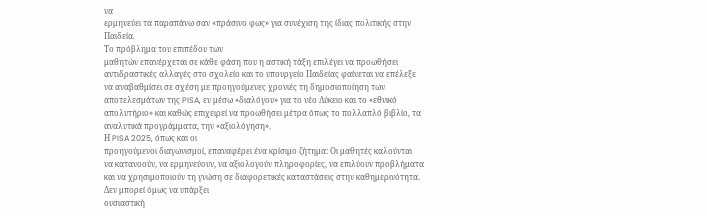να
ερμηνεύει τα παραπάνω σαν «πράσινο φως» για συνέχιση της ίδιας πολιτικής στην
Παιδεία.
Το πρόβλημα του επιπέδου των
μαθητών επανέρχεται σε κάθε φάση που η αστική τάξη επιλέγει να προωθήσει
αντιδραστικές αλλαγές στο σχολείο και το υπουργείο Παιδείας φαίνεται να επέλεξε
να αναβαθμίσει σε σχέση με προηγούμενες χρονιές τη δημοσιοποίηση των
αποτελεσμάτων της PISA, εν μέσω «διαλόγου» για το νέο Λύκειο και το «εθνικό
απολυτήριο» και καθώς επιχειρεί να προωθήσει μέτρα όπως το πολλαπλό βιβλίο, τα
αναλυτικά προγράμματα, την «αξιολόγηση».
Η PISA 2025, όπως και οι
προηγούμενοι διαγωνισμοί, επαναφέρει ένα κρίσιμο ζήτημα: Οι μαθητές καλούνται
να κατανοούν, να ερμηνεύουν, να αξιολογούν πληροφορίες, να επιλύουν προβλήματα
και να χρησιμοποιούν τη γνώση σε διαφορετικές καταστάσεις στην καθημερινότητα.
Δεν μπορεί όμως να υπάρξει
ουσιαστική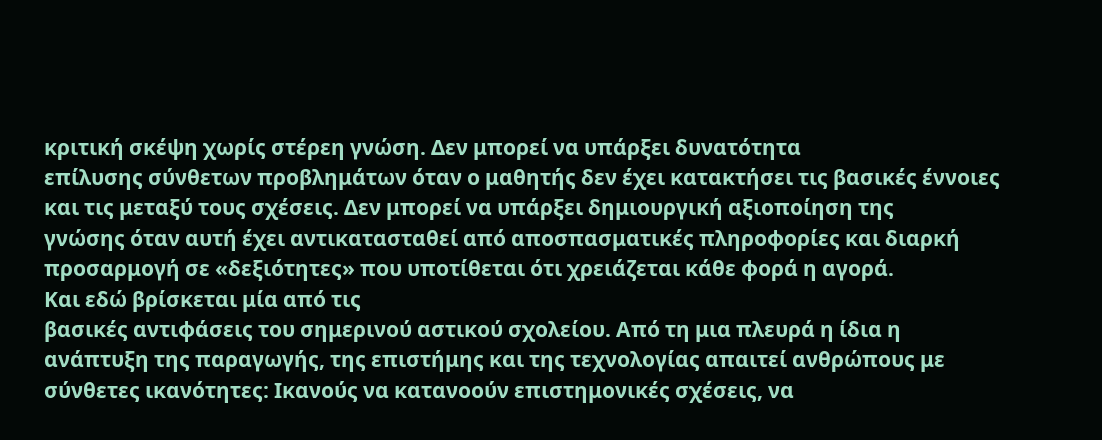κριτική σκέψη χωρίς στέρεη γνώση. Δεν μπορεί να υπάρξει δυνατότητα
επίλυσης σύνθετων προβλημάτων όταν ο μαθητής δεν έχει κατακτήσει τις βασικές έννοιες
και τις μεταξύ τους σχέσεις. Δεν μπορεί να υπάρξει δημιουργική αξιοποίηση της
γνώσης όταν αυτή έχει αντικατασταθεί από αποσπασματικές πληροφορίες και διαρκή
προσαρμογή σε «δεξιότητες» που υποτίθεται ότι χρειάζεται κάθε φορά η αγορά.
Και εδώ βρίσκεται μία από τις
βασικές αντιφάσεις του σημερινού αστικού σχολείου. Από τη μια πλευρά η ίδια η
ανάπτυξη της παραγωγής, της επιστήμης και της τεχνολογίας απαιτεί ανθρώπους με
σύνθετες ικανότητες: Ικανούς να κατανοούν επιστημονικές σχέσεις, να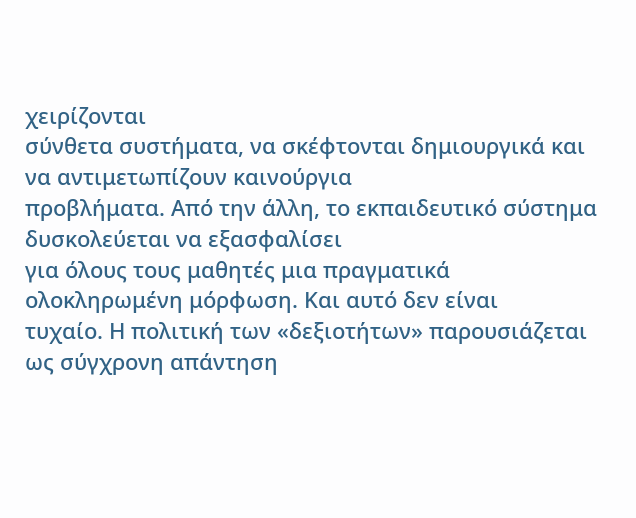χειρίζονται
σύνθετα συστήματα, να σκέφτονται δημιουργικά και να αντιμετωπίζουν καινούργια
προβλήματα. Από την άλλη, το εκπαιδευτικό σύστημα δυσκολεύεται να εξασφαλίσει
για όλους τους μαθητές μια πραγματικά ολοκληρωμένη μόρφωση. Και αυτό δεν είναι
τυχαίο. Η πολιτική των «δεξιοτήτων» παρουσιάζεται ως σύγχρονη απάντηση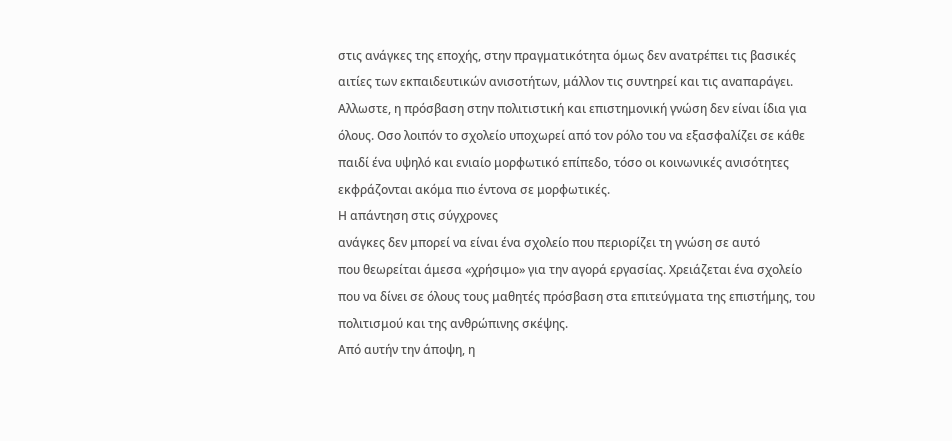στις ανάγκες της εποχής, στην πραγματικότητα όμως δεν ανατρέπει τις βασικές
αιτίες των εκπαιδευτικών ανισοτήτων, μάλλον τις συντηρεί και τις αναπαράγει.
Αλλωστε, η πρόσβαση στην πολιτιστική και επιστημονική γνώση δεν είναι ίδια για
όλους. Οσο λοιπόν το σχολείο υποχωρεί από τον ρόλο του να εξασφαλίζει σε κάθε
παιδί ένα υψηλό και ενιαίο μορφωτικό επίπεδο, τόσο οι κοινωνικές ανισότητες
εκφράζονται ακόμα πιο έντονα σε μορφωτικές.
Η απάντηση στις σύγχρονες
ανάγκες δεν μπορεί να είναι ένα σχολείο που περιορίζει τη γνώση σε αυτό
που θεωρείται άμεσα «χρήσιμο» για την αγορά εργασίας. Χρειάζεται ένα σχολείο
που να δίνει σε όλους τους μαθητές πρόσβαση στα επιτεύγματα της επιστήμης, του
πολιτισμού και της ανθρώπινης σκέψης.
Από αυτήν την άποψη, η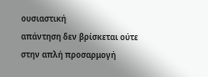ουσιαστική
απάντηση δεν βρίσκεται ούτε στην απλή προσαρμογή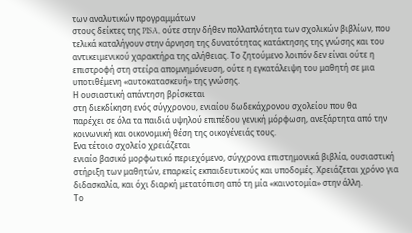των αναλυτικών προγραμμάτων
στους δείκτες της PISA, ούτε στην δήθεν πολλαπλότητα των σχολικών βιβλίων, που
τελικά καταλήγουν στην άρνηση της δυνατότητας κατάκτησης της γνώσης και του
αντικειμενικού χαρακτήρα της αλήθειας. Το ζητούμενο λοιπόν δεν είναι ούτε η
επιστροφή στη στείρα απομνημόνευση, ούτε η εγκατάλειψη του μαθητή σε μια
υποτιθέμενη «αυτοκατασκευή» της γνώσης.
Η ουσιαστική απάντηση βρίσκεται
στη διεκδίκηση ενός σύγχρονου, ενιαίου δωδεκάχρονου σχολείου που θα
παρέχει σε όλα τα παιδιά υψηλού επιπέδου γενική μόρφωση, ανεξάρτητα από την
κοινωνική και οικονομική θέση της οικογένειάς τους.
Ενα τέτοιο σχολείο χρειάζεται
ενιαίο βασικό μορφωτικό περιεχόμενο, σύγχρονα επιστημονικά βιβλία, ουσιαστική
στήριξη των μαθητών, επαρκείς εκπαιδευτικούς και υποδομές. Χρειάζεται χρόνο για
διδασκαλία, και όχι διαρκή μετατόπιση από τη μία «καινοτομία» στην άλλη.
Το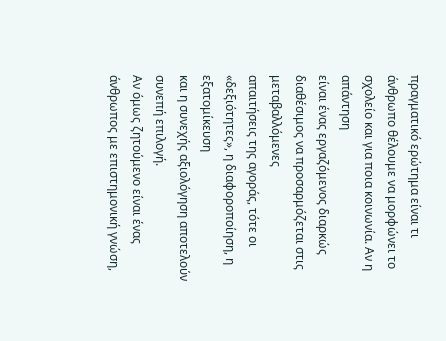πραγματικό ερώτημα είναι τι
άνθρωπο θέλουμε να μορφώνει το σχολείο και για ποια κοινωνία. Αν η απάντηση
είναι ένας εργαζόμενος διαρκώς διαθέσιμος να προσαρμόζεται στις μεταβαλλόμενες
απαιτήσεις της αγοράς, τότε οι «δεξιότητες», η διαφοροποίηση, η εξατομίκευση
και η συνεχής αξιολόγηση αποτελούν συνεπή επιλογή.
Αν όμως ζητούμενο είναι ένας
άνθρωπος με επιστημονική γνώση,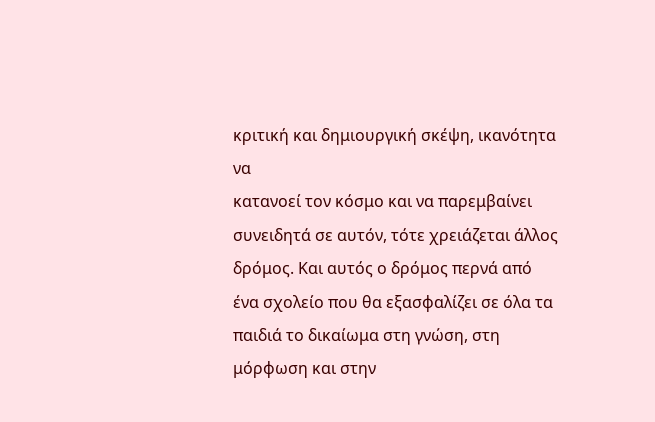κριτική και δημιουργική σκέψη, ικανότητα να
κατανοεί τον κόσμο και να παρεμβαίνει συνειδητά σε αυτόν, τότε χρειάζεται άλλος
δρόμος. Και αυτός ο δρόμος περνά από ένα σχολείο που θα εξασφαλίζει σε όλα τα
παιδιά το δικαίωμα στη γνώση, στη μόρφωση και στην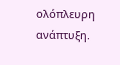ολόπλευρη ανάπτυξη.